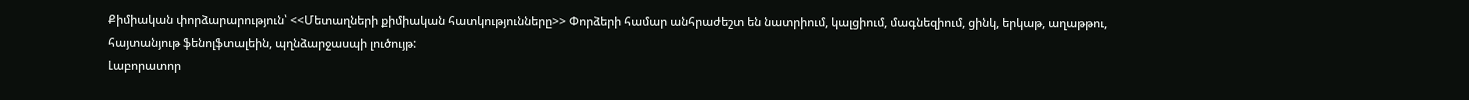Քիմիական փորձարարություն՝ <<Մետաղների քիմիական հատկությունները>> Փորձերի համար անհրաժեշտ են նատրիում, կալցիում, մագնեզիում, ցինկ, երկաթ, աղաթթու, հայտանյութ ֆենոլֆտալեին, պղնձարջասպի լուծույթ:
Լաբորատոր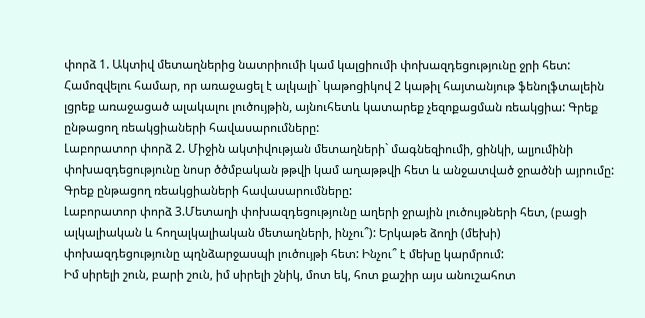փորձ 1. Ակտիվ մետաղներից նատրիումի կամ կալցիումի փոխազդեցությունը ջրի հետ:
Համոզվելու համար, որ առաջացել է ալկալի` կաթոցիկով 2 կաթիլ հայտանյութ ֆենոլֆտալեին լցրեք առաջացած ալակալու լուծույթին, այնուհետև կատարեք չեզոքացման ռեակցիա: Գրեք ընթացող ռեակցիաների հավասարումները:
Լաբորատոր փորձ 2. Միջին ակտիվության մետաղների` մագնեզիումի, ցինկի, ալյումինի փոխազդեցությունը նոսր ծծմբական թթվի կամ աղաթթվի հետ և անջատված ջրածնի այրումը: Գրեք ընթացող ռեակցիաների հավասարումները:
Լաբորատոր փորձ 3.Մետաղի փոխազդեցությունը աղերի ջրային լուծույթների հետ, (բացի ալկալիական և հողալկալիական մետաղների, ինչու՞): Երկաթե ձողի (մեխի)
փոխազդեցությունը պղնձարջասպի լուծույթի հետ: Ինչու՞ է մեխը կարմրում:
Իմ սիրելի շուն, բարի շուն, իմ սիրելի շնիկ, մոտ եկ, հոտ քաշիր այս անուշահոտ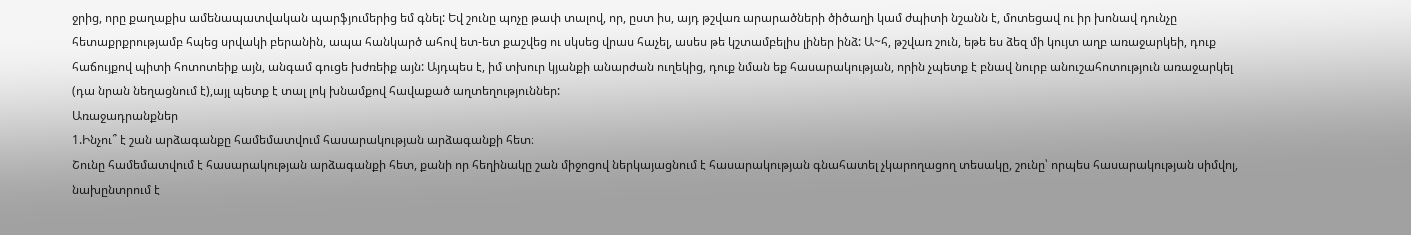ջրից, որը քաղաքիս ամենապատվական պարֆյումերից եմ գնել: Եվ շունը պոչը թափ տալով, որ, ըստ իս, այդ թշվառ արարածների ծիծաղի կամ ժպիտի նշանն է, մոտեցավ ու իր խոնավ դունչը հետաքրքրությամբ հպեց սրվակի բերանին, ապա հանկարծ ահով ետ-ետ քաշվեց ու սկսեց վրաս հաչել, ասես թե կշտամբելիս լիներ ինձ: Ա~հ, թշվառ շուն, եթե ես ձեզ մի կույտ աղբ առաջարկեի, դուք հաճույքով պիտի հոտոտեիք այն, անգամ գուցե խժռեիք այն: Այդպես է, իմ տխուր կյանքի անարժան ուղեկից, դուք նման եք հասարակության, որին չպետք է բնավ նուրբ անուշահոտություն առաջարկել (դա նրան նեղացնում է),այլ պետք է տալ լոկ խնամքով հավաքած աղտեղություններ:
Առաջադրանքներ
1.Ինչու՞ է շան արձագանքը համեմատվում հասարակության արձագանքի հետ։
Շունը համեմատվում է հասարակության արձագանքի հետ, քանի որ հեղինակը շան միջոցով ներկայացնում է հասարակության գնահատել չկարողացող տեսակը, շունը՝ որպես հասարակության սիմվոլ, նախընտրում է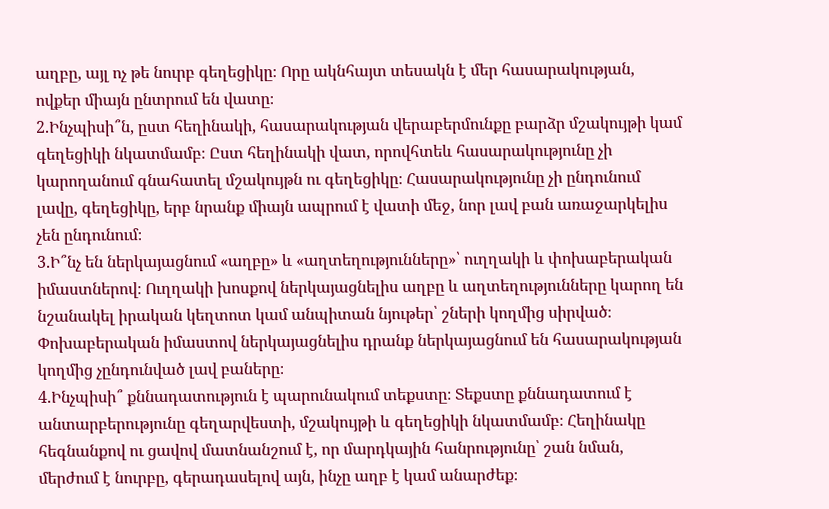աղբը, այլ ոչ թե նուրբ գեղեցիկը։ Որը ակնհայտ տեսակն է մեր հասարակության, ովքեր միայն ընտրում են վատը։
2.Ինչպիսի՞ն, ըստ հեղինակի, հասարակության վերաբերմունքը բարձր մշակույթի կամ գեղեցիկի նկատմամբ։ Ըստ հեղինակի վատ, որովհտեև հասարակությունը չի կարողանում գնահատել մշակույթն ու գեղեցիկը։ Հասարակությունը չի ընդունում լավը, գեղեցիկը, երբ նրանք միայն ապրում է վատի մեջ, նոր լավ բան առաջարկելիս չեն ընդունում։
3.Ի՞նչ են ներկայացնում «աղբը» և «աղտեղությունները»՝ ուղղակի և փոխաբերական իմաստներով։ Ուղղակի խոսքով ներկայացնելիս աղբը և աղտեղությունները կարող են նշանակել իրական կեղտոտ կամ անպիտան նյութեր՝ շների կողմից սիրված։ Փոխաբերական իմաստով ներկայացնելիս դրանք ներկայացնում են հասարակության կողմից չընդունված լավ բաները։
4.Ինչպիսի՞ քննադատություն է պարունակում տեքստը։ Տեքստը քննադատում է անտարբերությունը գեղարվեստի, մշակույթի և գեղեցիկի նկատմամբ։ Հեղինակը հեգնանքով ու ցավով մատնանշում է, որ մարդկային հանրությունը՝ շան նման, մերժում է նուրբը, գերադասելով այն, ինչը աղբ է կամ անարժեք։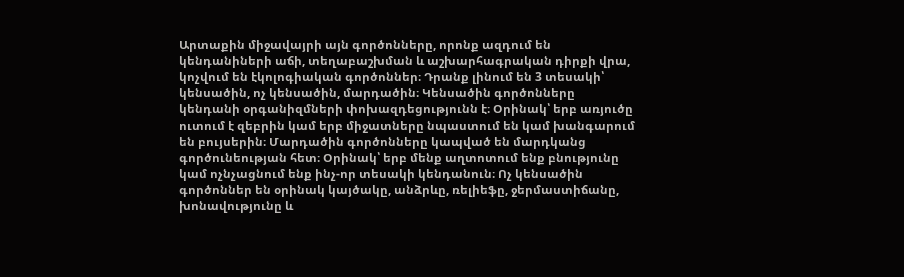Արտաքին միջավայրի այն գործոնները, որոնք ազդում են կենդանիների աճի, տեղաբաշխման և աշխարհագրական դիրքի վրա, կոչվում են էկոլոգիական գործոններ։ Դրանք լինում են 3 տեսակի՝ կենսածին, ոչ կենսածին, մարդածին։ Կենսածին գործոնները կենդանի օրգանիզմների փոխազդեցությունն է։ Օրինակ՝ երբ առյուծը ուտում է զեբրին կամ երբ միջատները նպաստում են կամ խանգարում են բույսերին։ Մարդածին գործոնները կապված են մարդկանց գործունեության հետ։ Օրինակ՝ երբ մենք աղտոտում ենք բնությունը կամ ոչնչացնում ենք ինչ-որ տեսակի կենդանուն։ Ոչ կենսածին գործոններ են օրինակ կայծակը, անձրևը, ռելիեֆը, ջերմաստիճանը, խոնավությունը և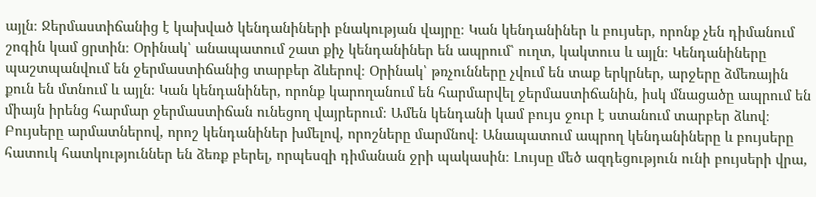այլն։ Ջերմաստիճանից է կախված կենդանիների բնակության վայրը։ Կան կենդանիներ և բույսեր, որոնք չեն դիմանում շոգին կամ ցրտին։ Օրինակ՝ անապատում շատ քիչ կենդանիներ են ապրում՝ ուղտ, կակտուս և այլն։ Կենդանիները պաշտպանվում են ջերմաստիճանից տարբեր ձևերով։ Օրինակ՝ թռչունները չվում են տաք երկրներ, արջերը ձմեռային քուն են մտնում և այլն։ Կան կենդանիներ, որոնք կարողանում են հարմարվել ջերմաստիճանին, իսկ մնացածը ապրում են միայն իրենց հարմար ջերմաստիճան ունեցող վայրերում։ Ամեն կենդանի կամ բույս ջուր է ստանում տարբեր ձևով։ Բույսերը արմատներով, որոշ կենդանիներ խմելով, որոշները մարմնով։ Անապատում ապրող կենդանիները և բույսերը հատուկ հատկություններ են ձեռք բերել, որպեսզի դիմանան ջրի պակասին։ Լույսը մեծ ազդեցություն ունի բույսերի վրա,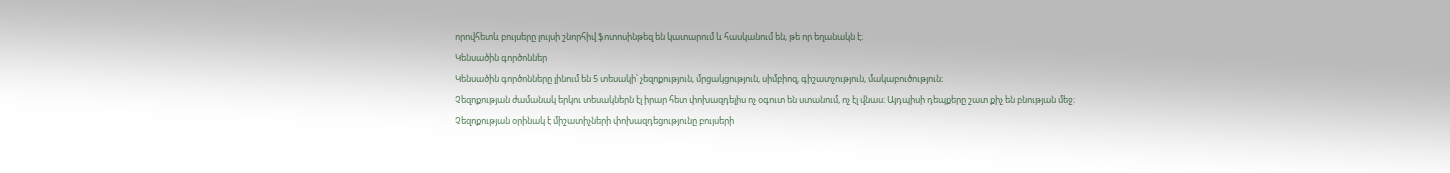որովհետև բույսերը լույսի շնորհիվ ֆոտոսինթեզ են կատարում և հասկանում են, թե որ եղանակն է։
Կենսածին գործոններ
Կենսածին գործոնները լինում են 5 տեսակի՝ չեզոքություն, մրցակցություն, սիմբիոզ, գիշատչություն, մակաբուծություն։
Չեզոքության ժամանակ երկու տեսակներն էլ իրար հետ փոխազդելիս ոչ օգուտ են ստանում, ոչ էլ վնաս։ Այդպիսի դեպքերը շատ քիչ են բնության մեջ։ Չեզոքության օրինակ է միշատիչների փոխազդեցությունը բույսերի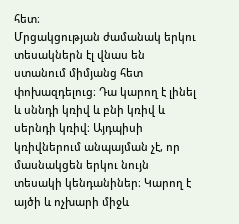հետ։
Մրցակցության ժամանակ երկու տեսակներն էլ վնաս են ստանում միմյանց հետ փոխազդելուց։ Դա կարող է լինել և սննդի կռիվ և բնի կռիվ և սերնդի կռիվ։ Այդպիսի կռիվներում անպայման չէ, որ մասնակցեն երկու նույն տեսակի կենդանիներ։ Կարող է այծի և ոչխարի միջև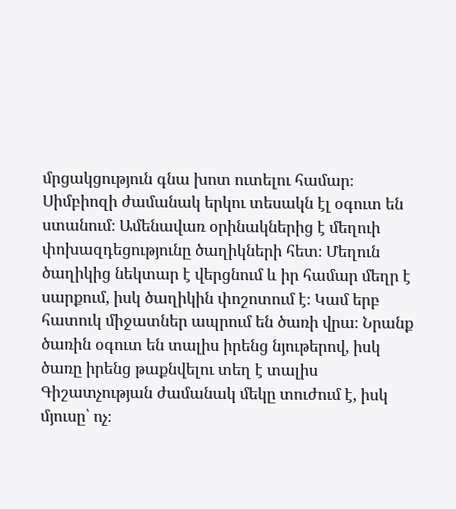մրցակցություն գնա խոտ ուտելու համար։
Սիմբիոզի ժամանակ երկու տեսակն էլ օգուտ են ստանում։ Ամենավառ օրինակներից է մեղուի փոխազդեցությունը ծաղիկների հետ։ Մեղուն ծաղիկից նեկտար է վերցնում և իր համար մեղր է սարքում, իսկ ծաղիկին փոշոտում է։ Կամ երբ հատուկ միջատներ ապրում են ծառի վրա։ Նրանք ծառին օգուտ են տալիս իրենց նյութերով, իսկ ծառը իրենց թաքնվելու տեղ է տալիս
Գիշատչության ժամանակ մեկը տուժում է, իսկ մյուսը՝ ոչ։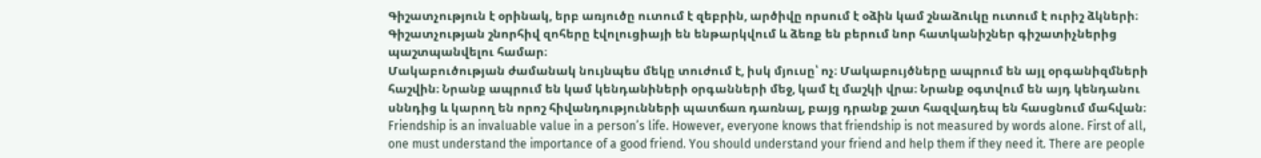Գիշատչություն է օրինակ, երբ առյուծը ուտում է զեբրին, արծիվը որսում է օձին կամ շնաձուկը ուտում է ուրիշ ձկների։ Գիշատչության շնորհիվ զոհերը էվոլուցիայի են ենթարկվում և ձեռք են բերում նոր հատկանիշներ գիշատիչներից պաշտպանվելու համար։
Մակաբուծության ժամանակ նույնպես մեկը տուժում է, իսկ մյուսը՝ ոչ։ Մակաբույծները ապրում են այլ օրգանիզմների հաշվին։ Նրանք ապրում են կամ կենդանիների օրգանների մեջ, կամ էլ մաշկի վրա։ Նրանք օգտվում են այդ կենդանու սննդից և կարող են որոշ հիվանդությունների պատճառ դառնալ, բայց դրանք շատ հազվադեպ են հասցնում մահվան։
Friendship is an invaluable value in a person’s life. However, everyone knows that friendship is not measured by words alone. First of all, one must understand the importance of a good friend. You should understand your friend and help them if they need it. There are people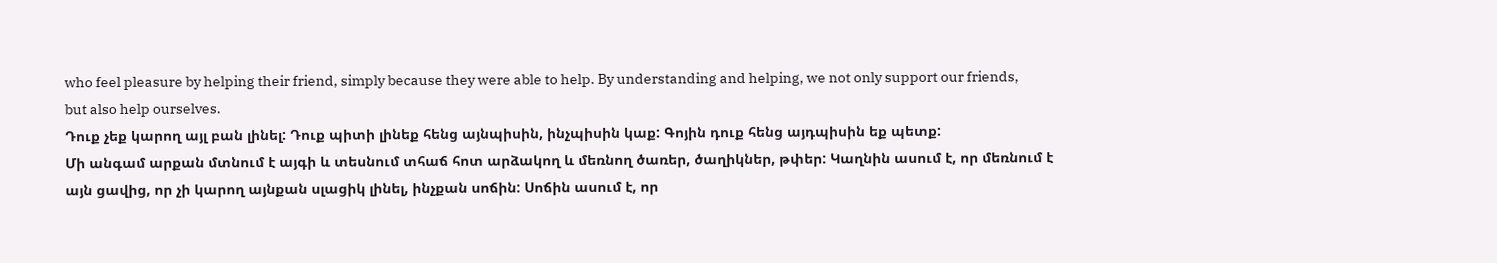who feel pleasure by helping their friend, simply because they were able to help. By understanding and helping, we not only support our friends, but also help ourselves.
Դուք չեք կարող այլ բան լինել: Դուք պիտի լինեք հենց այնպիսին, ինչպիսին կաք: Գոյին դուք հենց այդպիսին եք պետք:
Մի անգամ արքան մտնում է այգի և տեսնում տհաճ հոտ արձակող և մեռնող ծառեր, ծաղիկներ, թփեր: Կաղնին ասում է, որ մեռնում է այն ցավից, որ չի կարող այնքան սլացիկ լինել, ինչքան սոճին: Սոճին ասում է, որ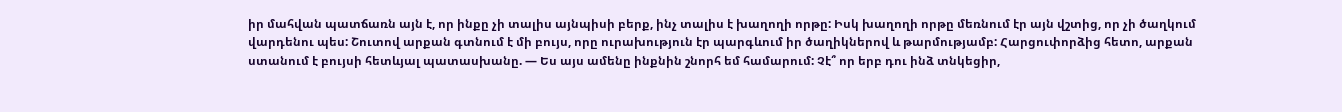իր մահվան պատճառն այն է, որ ինքը չի տալիս այնպիսի բերք, ինչ տալիս է խաղողի որթը: Իսկ խաղողի որթը մեռնում էր այն վշտից, որ չի ծաղկում վարդենու պես: Շուտով արքան գտնում է մի բույս, որը ուրախություն էր պարգևում իր ծաղիկներով և թարմությամբ: Հարցուփորձից հետո, արքան ստանում է բույսի հետևյալ պատասխանը. — Ես այս ամենը ինքնին շնորհ եմ համարում: Չէ՞ որ երբ դու ինձ տնկեցիր,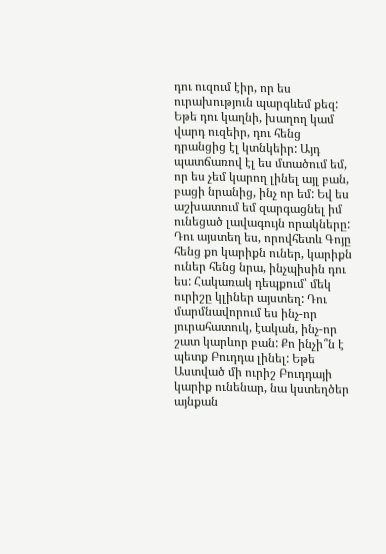դու ուզում էիր, որ ես ուրախություն պարգևեմ քեզ: Եթե դու կաղնի, խաղող կամ վարդ ուզեիր, դու հենց դրանցից էլ կտնկեիր: Այդ պատճառով էլ ես մտածում եմ, որ ես չեմ կարող լինել այլ բան, բացի նրանից, ինչ որ եմ: Եվ ես աշխատում եմ զարգացնել իմ ունեցած լավագույն որակները:
Դու այստեղ ես, որովհետև Գոյը հենց քո կարիքն ուներ, կարիքն ուներ հենց նրա, ինչպիսին դու ես: Հակառակ դեպքում՝ մեկ ուրիշը կլիներ այստեղ: Դու մարմնավորում ես ինչ-որ յուրահատուկ, էական, ինչ-որ շատ կարևոր բան: Քո ինչի՞ն է պետք Բուդդա լինել: Եթե Աստված մի ուրիշ Բուդդայի կարիք ունենար, նա կստեղծեր այնքան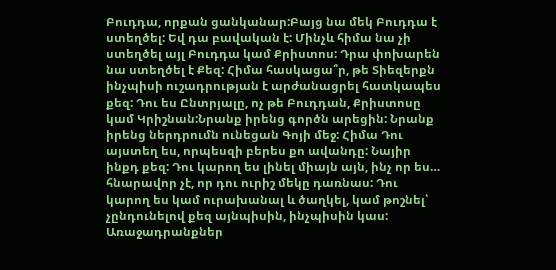Բուդդա, որքան ցանկանար:Բայց նա մեկ Բուդդա է ստեղծել: Եվ դա բավական է: Մինչև հիմա նա չի ստեղծել այլ Բուդդա կամ Քրիստոս: Դրա փոխարեն նա ստեղծել է Քեզ: Հիմա հասկացա՞ր, թե Տիեզերքն ինչպիսի ուշադրության է արժանացրել հատկապես քեզ: Դու ես Ընտրյալը, ոչ թե Բուդդան, Քրիստոսը կամ Կրիշնան:Նրանք իրենց գործն արեցին: Նրանք իրենց ներդրումն ունեցան Գոյի մեջ: Հիմա Դու այստեղ ես, որպեսզի բերես քո ավանդը: Նայիր ինքդ քեզ: Դու կարող ես լինել միայն այն, ինչ որ ես… հնարավոր չէ, որ դու ուրիշ մեկը դառնաս: Դու կարող ես կամ ուրախանալ և ծաղկել, կամ թոշնել՝ չընդունելով քեզ այնպիսին, ինչպիսին կաս:
Առաջադրանքներ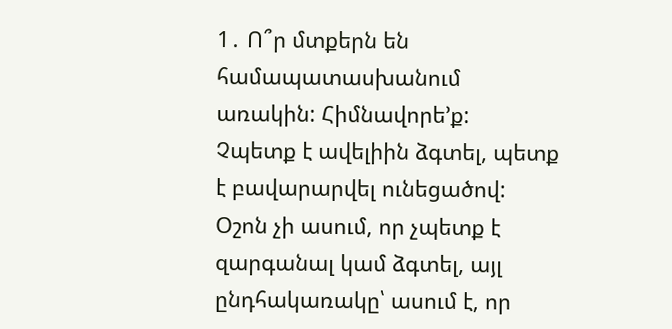1․ Ո՞ր մտքերն են համապատասխանում առակին: Հիմնավորե’ք:
Չպետք է ավելիին ձգտել, պետք է բավարարվել ունեցածով: Օշոն չի ասում, որ չպետք է զարգանալ կամ ձգտել, այլ ընդհակառակը՝ ասում է, որ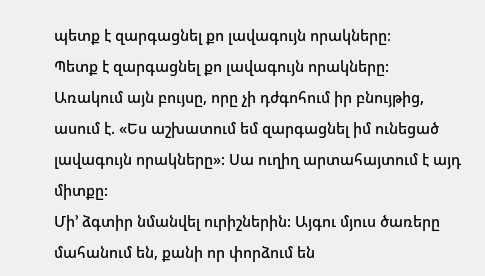պետք է զարգացնել քո լավագույն որակները։
Պետք է զարգացնել քո լավագույն որակները: Առակում այն բույսը, որը չի դժգոհում իր բնույթից, ասում է. «Ես աշխատում եմ զարգացնել իմ ունեցած լավագույն որակները»: Սա ուղիղ արտահայտում է այդ միտքը:
Մի’ ձգտիր նմանվել ուրիշներին: Այգու մյուս ծառերը մահանում են, քանի որ փորձում են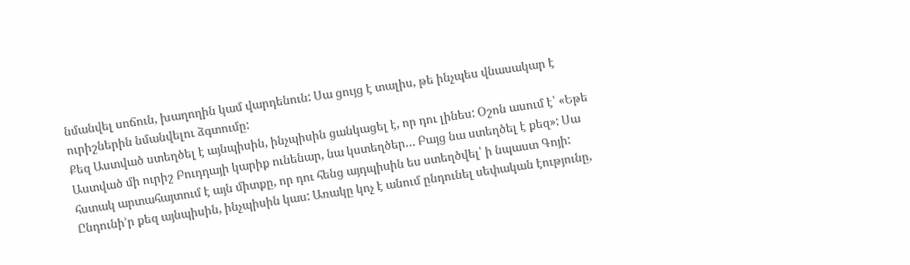նմանվել սոճուն, խաղողին կամ վարդենուն: Սա ցույց է տալիս, թե ինչպես վնասակար է ուրիշներին նմանվելու ձգտումը:
Քեզ Աստված ստեղծել է այնպիսին, ինչպիսին ցանկացել է, որ դու լինես: Օշոն ասում է՝ «Եթե Աստված մի ուրիշ Բուդդայի կարիք ունենար, նա կստեղծեր… Բայց նա ստեղծել է քեզ»: Սա հստակ արտահայտում է այն միտքը, որ դու հենց այդպիսին ես ստեղծվել՝ ի նպաստ Գոյի:
Ընդունի’ր քեզ այնպիսին, ինչպիսին կաս: Առակը կոչ է անում ընդունել սեփական էությունը,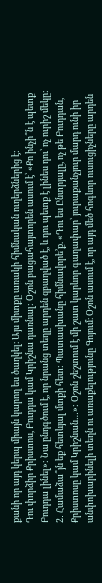քանի որ այդ կերպ միայն կարող ես ծաղկել։ Այս միտքը առակի հիմնական ուղերձներից է:
Դու փորձիր Քրիստոս, Բուդդա կամ Կրիշնա դառնալ: Օշոն բացահայտորեն ասում է՝ «Քո ինչի՞ն է պետք Բուդդա լինել»: Նա ընդգծում է, որ նրանց տեղը արդեն զբաղված է, և դու պետք է լինես դու՝ ոչ ուրիշ մեկը:
2․ Համաձա՞յն եք հետևյալ մտքի հետ: Պատասխանը հիմնավորե’ք. «Դու ես Ընտրյալը, ոչ թե Բուդդան, Քրիստոսը կամ Կրիշնան…»: Օշոն շեշտում է մի շատ կարևոր գաղափար՝ յուրաքանչյուր մարդ ունի իր անփոխարինելի տեղն ու առաքելությունը Գոյում։ Օշոն ասում է, որ այդ մեծ հոգևոր ուսուցիչները արդեն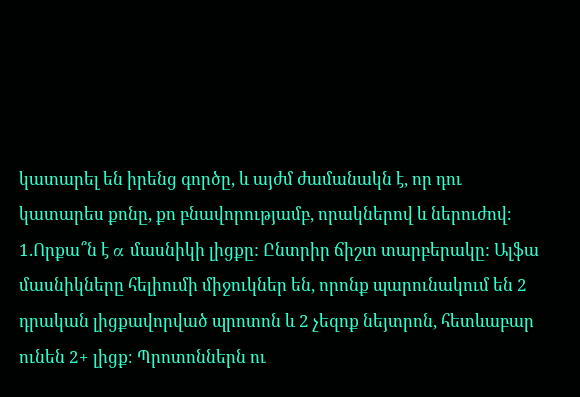կատարել են իրենց գործը, և այժմ ժամանակն է, որ դու կատարես քոնը, քո բնավորությամբ, որակներով և ներուժով։
1.Որքա՞ն է α մասնիկի լիցքը: Ընտրիր ճիշտ տարբերակը: Ալֆա մասնիկները հելիումի միջուկներ են, որոնք պարունակում են 2 դրական լիցքավորված պրոտոն և 2 չեզոք նեյտրոն, հետևաբար ունեն 2+ լիցք։ Պրոտոններն ու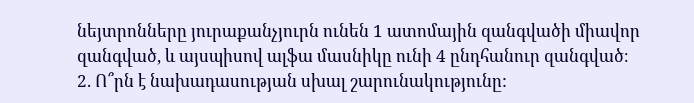նեյտրոնները յուրաքանչյուրն ունեն 1 ատոմային զանգվածի միավոր զանգված, և այսպիսով ալֆա մասնիկը ունի 4 ընդհանուր զանգված։
2. Ո՞րն է նախադասության սխալ շարունակությունը: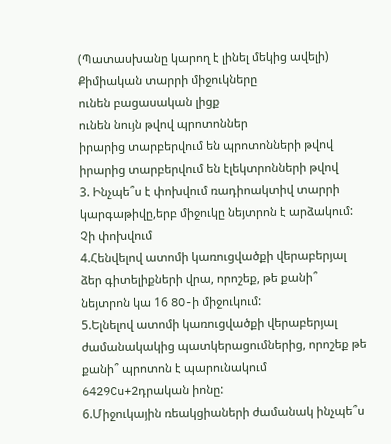(Պատասխանը կարող է լինել մեկից ավելի)
Քիմիական տարրի միջուկները
ունեն բացասական լիցք
ունեն նույն թվով պրոտոններ
իրարից տարբերվում են պրոտոնների թվով
իրարից տարբերվում են էլեկտրոնների թվով
3. Ինչպե՞ս է փոխվում ռադիոակտիվ տարրի կարգաթիվը,երբ միջուկը նեյտրոն է արձակում: Չի փոխվում
4.Հենվելով ատոմի կառուցվածքի վերաբերյալ ձեր գիտելիքների վրա, որոշեք, թե քանի՞ նեյտրոն կա 16 8O-ի միջուկում:
5.Ելնելով ատոմի կառուցվածքի վերաբերյալ ժամանակակից պատկերացումներից, որոշեք թե քանի՞ պրոտոն է պարունակում 6429Cu+2դրական իոնը:
6.Միջուկային ռեակցիաների ժամանակ ինչպե՞ս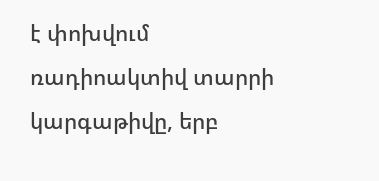է փոխվում ռադիոակտիվ տարրի կարգաթիվը, երբ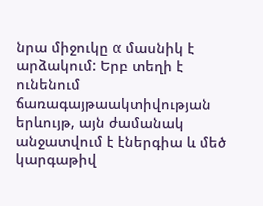նրա միջուկը α մասնիկ է արձակում: Երբ տեղի է ունենում ճառագայթաակտիվության երևույթ, այն ժամանակ անջատվում է էներգիա և մեծ կարգաթիվ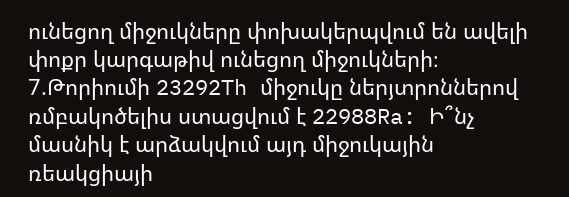ունեցող միջուկները փոխակերպվում են ավելի փոքր կարգաթիվ ունեցող միջուկների։
7.Թորիումի 23292Th միջուկը ներյտրոններով ռմբակոծելիս ստացվում է 22988Ra: Ի՞նչ մասնիկ է արձակվում այդ միջուկային ռեակցիայի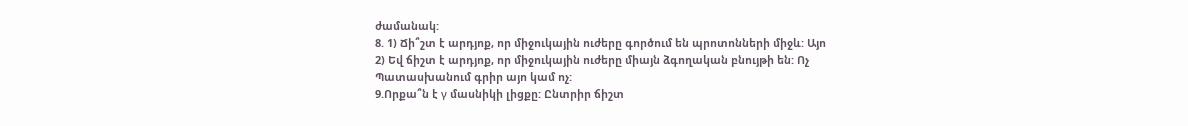ժամանակ:
8. 1) Ճի՞շտ է արդյոք, որ միջուկային ուժերը գործում են պրոտոնների միջև: Այո
2) Եվ ճիշտ է արդյոք, որ միջուկային ուժերը միայն ձգողական բնույթի են: Ոչ
Պատասխանում գրիր այո կամ ոչ:
9.Որքա՞ն է γ մասնիկի լիցքը: Ընտրիր ճիշտ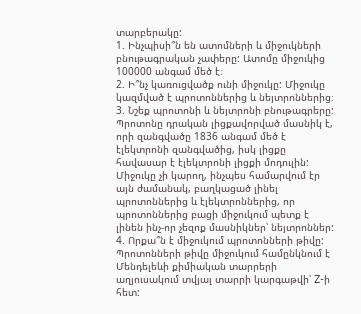տարբերակը:
1. Ինչպիսի՞ն են ատոմների և միջուկների բնութագրական չափերը: Ատոմը միջուկից 100000 անգամ մեծ է։
2. Ի՞նչ կառուցվածք ունի միջուկը: Միջուկը կազմված է պրոտոններից և նեյտրոններից։
3. Նշեք պրոտոնի և նեյտրոնի բնութագրերը: Պրոտոնը դրական լիցքավորված մասնիկ է, որի զանգվածը 1836 անգամ մեծ է էլեկտրոնի զանգվածից, իսկ լիցքը հավասար է էլեկտրոնի լիցքի մոդուլին: Միջուկը չի կարող, ինչպես համարվում էր այն ժամանակ, բաղկացած լինել պրոտոններից և էլեկտրոններից, որ պրոտոններից բացի միջուկում պետք է լինեն ինչ-որ չեզոք մասնիկներ՝ նեյտրոններ:
4. Որքա՞ն է միջուկում պրոտոնների թիվը: Պրոտոնների թիվը միջուկում համընկնում է Մենդելեևի քիմիական տարրերի աղյուսակում տվյալ տարրի կարգաթվի՝ Z-ի հետ: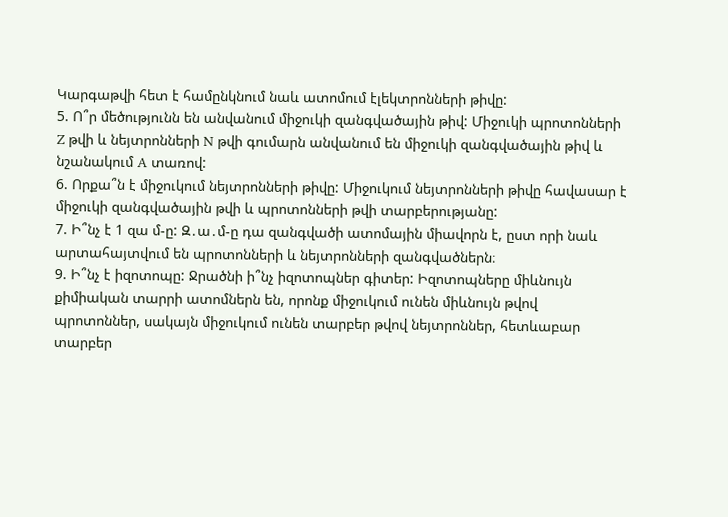Կարգաթվի հետ է համընկնում նաև ատոմում էլեկտրոնների թիվը:
5. Ո՞ր մեծությունն են անվանում միջուկի զանգվածային թիվ: Միջուկի պրոտոնների Z թվի և նեյտրոնների N թվի գումարն անվանում են միջուկի զանգվածային թիվ և նշանակում A տառով:
6. Որքա՞ն է միջուկում նեյտրոնների թիվը: Միջուկում նեյտրոնների թիվը հավասար է միջուկի զանգվածային թվի և պրոտոնների թվի տարբերությանը:
7. Ի՞նչ է 1 զա մ-ը: Զ․ա․մ-ը դա զանգվածի ատոմային միավորն է, ըստ որի նաև արտահայտվում են պրոտոնների և նեյտրոնների զանգվածներն։
9. Ի՞նչ է իզոտոպը: Ջրածնի ի՞նչ իզոտոպներ գիտեր: Իզոտոպները միևնույն քիմիական տարրի ատոմներն են, որոնք միջուկում ունեն միևնույն թվով պրոտոններ, սակայն միջուկում ունեն տարբեր թվով նեյտրոններ, հետևաբար տարբեր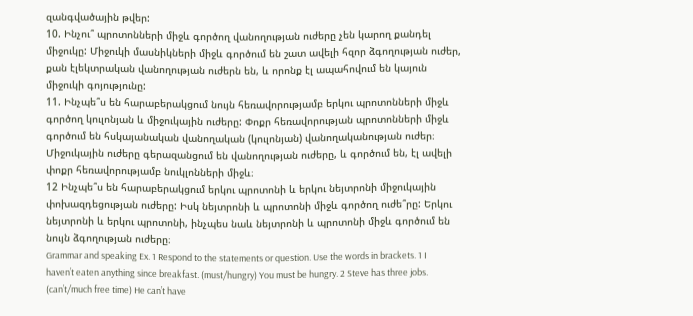զանգվածային թվեր:
10. Ինչու՞ պրոտոնների միջև գործող վանողության ուժերը չեն կարող քանդել միջուկը: Միջուկի մասնիկների միջև գործում են շատ ավելի հզոր ձգողության ուժեր, քան էլեկտրական վանողության ուժերն են, և որոնք էլ ապահովում են կայուն միջուկի գոյությունը:
11. Ինչպե՞ս են հարաբերակցում նույն հեռավորությամբ երկու պրոտոնների միջև գործող կուլոնյան և միջուկային ուժերը: Փոքր հեռավորության պրոտոնների միջև գործում են հսկայանական վանողական (կուլոնյան) վանողականության ուժեր։ Միջուկային ուժերը գերազանցում են վանողության ուժերը, և գործում են, էլ ավելի փոքր հեռավորությամբ նուկլոնների միջև։
12 Ինչպե՞ս են հարաբերակցում երկու պրոտոնի և երկու նեյտրոնի միջուկային փոխազդեցության ուժերը: Իսկ նեյտրոնի և պրոտոնի միջև գործող ուժե՞րը: Երկու նեյտրոնի և երկու պրոտոնի, ինչպես նաև նեյտրոնի և պրոտոնի միջև գործում են նույն ձգողության ուժերը։
Grammar and speaking Ex. 1 Respond to the statements or question. Use the words in brackets. 1 I haven’t eaten anything since breakfast. (must/hungry) You must be hungry. 2 Steve has three jobs. (can’t/much free time) He can’t have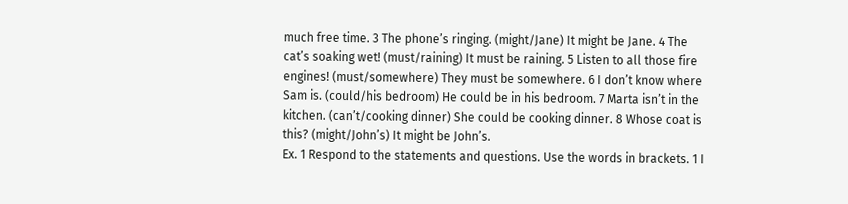much free time. 3 The phone’s ringing. (might/Jane) It might be Jane. 4 The cat’s soaking wet! (must/raining) It must be raining. 5 Listen to all those fire engines! (must/somewhere) They must be somewhere. 6 I don’t know where Sam is. (could/his bedroom) He could be in his bedroom. 7 Marta isn’t in the kitchen. (can’t/cooking dinner) She could be cooking dinner. 8 Whose coat is this? (might/John’s) It might be John’s.
Ex. 1 Respond to the statements and questions. Use the words in brackets. 1 I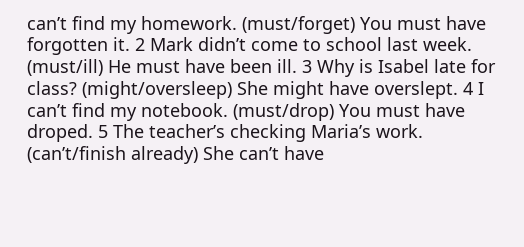can’t find my homework. (must/forget) You must have forgotten it. 2 Mark didn’t come to school last week. (must/ill) He must have been ill. 3 Why is Isabel late for class? (might/oversleep) She might have overslept. 4 I can’t find my notebook. (must/drop) You must have droped. 5 The teacher’s checking Maria’s work. (can’t/finish already) She can’t have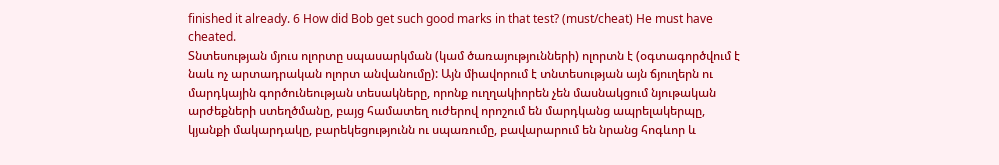finished it already. 6 How did Bob get such good marks in that test? (must/cheat) He must have cheated.
Տնտեսության մյուս ոլորտը սպասարկման (կամ ծառայությունների) ոլորտն է (օգտագործվում է նաև ոչ արտադրական ոլորտ անվանումը): Այն միավորում է տնտեսության այն ճյուղերն ու մարդկային գործունեության տեսակները, որոնք ուղղակիորեն չեն մասնակցում նյութական արժեքների ստեղծմանը, բայց համատեղ ուժերով որոշում են մարդկանց ապրելակերպը, կյանքի մակարդակը, բարեկեցությունն ու սպառումը, բավարարում են նրանց հոգևոր և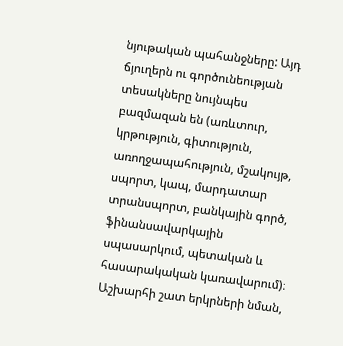նյութական պահանջները: Այդ ճյուղերն ու գործունեության տեսակները նույնպես բազմազան են (առևտուր, կրթություն, գիտություն, առողջապահություն, մշակույթ, սպորտ, կապ, մարդատար տրանսպորտ, բանկային գործ, ֆինանսավարկային սպասարկում, պետական և հասարակական կառավարում)։
Աշխարհի շատ երկրների նման,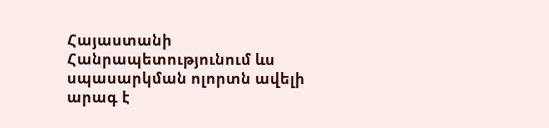Հայաստանի Հանրապետությունում ևս սպասարկման ոլորտն ավելի արագ է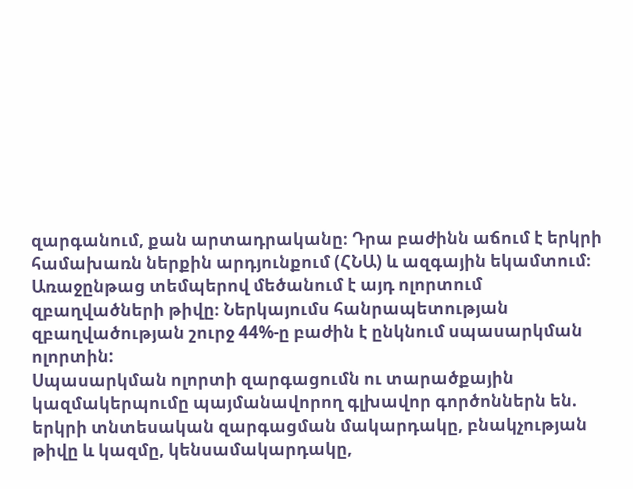զարգանում, քան արտադրականը։ Դրա բաժինն աճում է երկրի համախառն ներքին արդյունքում (ՀՆԱ) և ազգային եկամտում։ Առաջընթաց տեմպերով մեծանում է այդ ոլորտում զբաղվածների թիվը։ Ներկայումս հանրապետության զբաղվածության շուրջ 44%-ը բաժին է ընկնում սպասարկման ոլորտին:
Սպասարկման ոլորտի զարգացումն ու տարածքային կազմակերպումը պայմանավորող գլխավոր գործոններն են. երկրի տնտեսական զարգացման մակարդակը, բնակչության թիվը և կազմը, կենսամակարդակը,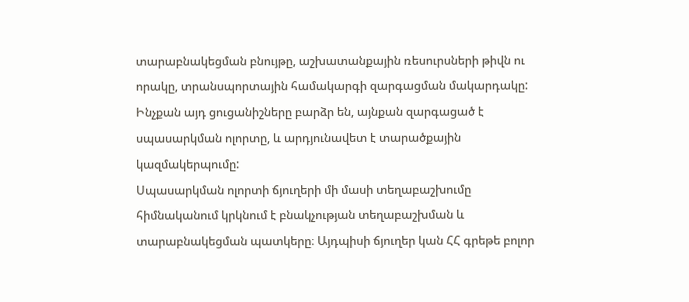տարաբնակեցման բնույթը, աշխատանքային ռեսուրսների թիվն ու որակը, տրանսպորտային համակարգի զարգացման մակարդակը: Ինչքան այդ ցուցանիշները բարձր են, այնքան զարգացած է սպասարկման ոլորտը, և արդյունավետ է տարածքային կազմակերպումը:
Սպասարկման ոլորտի ճյուղերի մի մասի տեղաբաշխումը հիմնականում կրկնում է բնակչության տեղաբաշխման և տարաբնակեցման պատկերը։ Այդպիսի ճյուղեր կան ՀՀ գրեթե բոլոր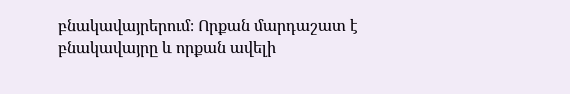բնակավայրերում։ Որքան մարդաշատ է բնակավայրը և որքան ավելի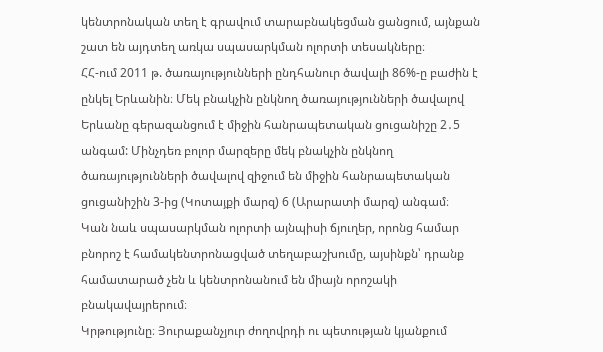կենտրոնական տեղ է գրավում տարաբնակեցման ցանցում, այնքան շատ են այդտեղ առկա սպասարկման ոլորտի տեսակները։
ՀՀ-ում 2011 թ. ծառայությունների ընդհանուր ծավալի 86%-ը բաժին է ընկել Երևանին։ Մեկ բնակչին ընկնող ծառայությունների ծավալով Երևանը գերազանցում է միջին հանրապետական ցուցանիշը 2․5 անգամ: Մինչդեռ բոլոր մարզերը մեկ բնակչին ընկնող ծառայությունների ծավալով զիջում են միջին հանրապետական ցուցանիշին 3-ից (Կոտայքի մարզ) 6 (Արարատի մարզ) անգամ։
Կան նաև սպասարկման ոլորտի այնպիսի ճյուղեր, որոնց համար բնորոշ է համակենտրոնացված տեղաբաշխումը, այսինքն՝ դրանք համատարած չեն և կենտրոնանում են միայն որոշակի բնակավայրերում։
Կրթությունը։ Յուրաքանչյուր ժողովրդի ու պետության կյանքում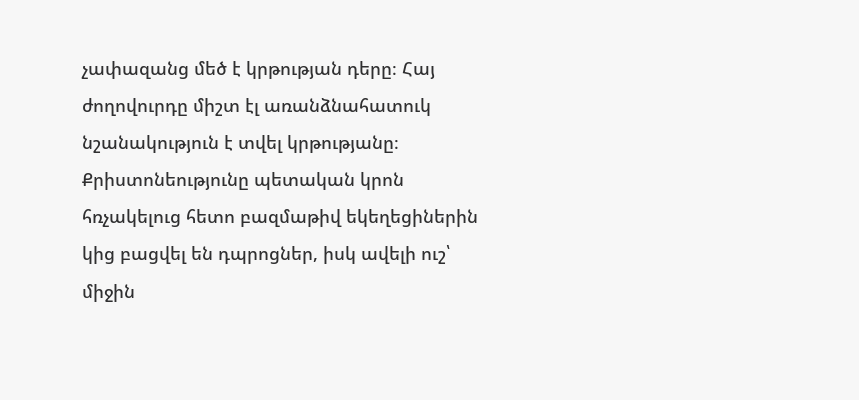չափազանց մեծ է կրթության դերը։ Հայ ժողովուրդը միշտ էլ առանձնահատուկ նշանակություն է տվել կրթությանը։ Քրիստոնեությունը պետական կրոն հռչակելուց հետո բազմաթիվ եկեղեցիներին կից բացվել են դպրոցներ, իսկ ավելի ուշ՝ միջին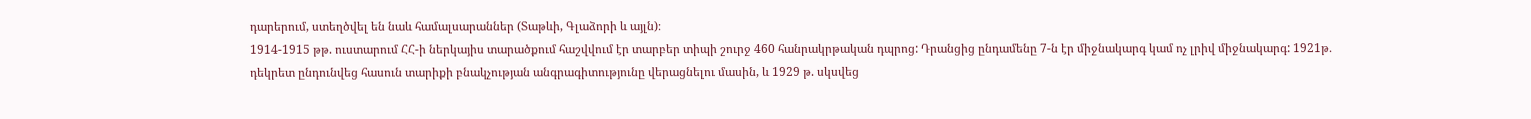դարերում, ստեղծվել են նաև համալսարաններ (Տաթևի, Գլաձորի և այլն)։
1914-1915 թթ. ուստարում ՀՀ-ի ներկայիս տարածքում հաշվվում էր տարբեր տիպի շուրջ 460 հանրակրթական դպրոց: Դրանցից ընդամենը 7-ն էր միջնակարգ կամ ոչ լրիվ միջնակարգ: 1921թ․ դեկրետ ընդունվեց հասուն տարիքի բնակչության անգրագիտությունը վերացնելու մասին, և 1929 թ. սկսվեց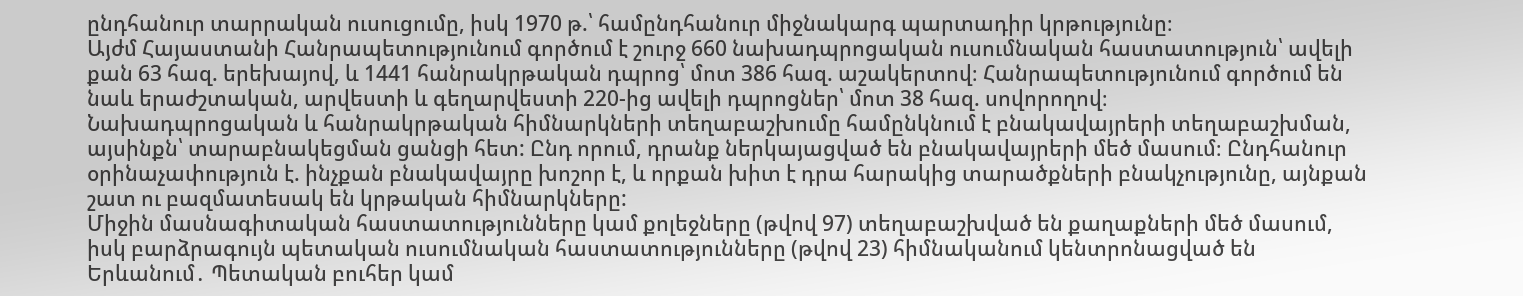ընդհանուր տարրական ուսուցումը, իսկ 1970 թ.՝ համընդհանուր միջնակարգ պարտադիր կրթությունը։
Այժմ Հայաստանի Հանրապետությունում գործում է շուրջ 660 նախադպրոցական ուսումնական հաստատություն՝ ավելի քան 63 հազ. երեխայով, և 1441 հանրակրթական դպրոց՝ մոտ 386 հազ. աշակերտով։ Հանրապետությունում գործում են նաև երաժշտական, արվեստի և գեղարվեստի 220-ից ավելի դպրոցներ՝ մոտ 38 հազ. սովորողով։
Նախադպրոցական և հանրակրթական հիմնարկների տեղաբաշխումը համընկնում է բնակավայրերի տեղաբաշխման, այսինքն՝ տարաբնակեցման ցանցի հետ: Ընդ որում, դրանք ներկայացված են բնակավայրերի մեծ մասում։ Ընդհանուր օրինաչափություն է. ինչքան բնակավայրը խոշոր է, և որքան խիտ է դրա հարակից տարածքների բնակչությունը, այնքան շատ ու բազմատեսակ են կրթական հիմնարկները:
Միջին մասնագիտական հաստատությունները կամ քոլեջները (թվով 97) տեղաբաշխված են քաղաքների մեծ մասում, իսկ բարձրագույն պետական ուսումնական հաստատությունները (թվով 23) հիմնականում կենտրոնացված են Երևանում․ Պետական բուհեր կամ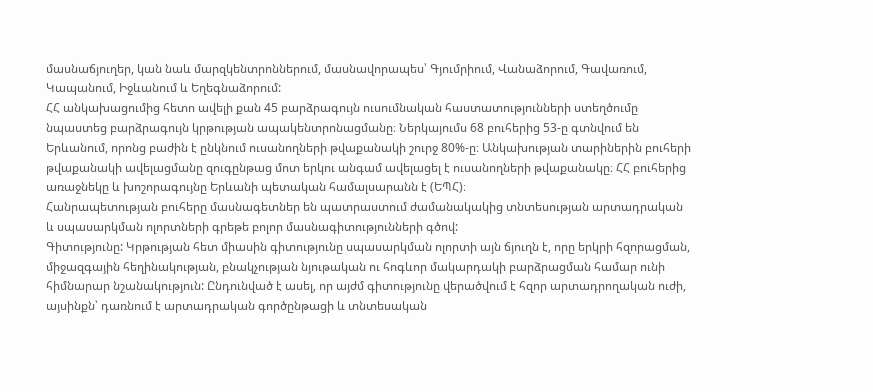մասնաճյուղեր, կան նաև մարզկենտրոններում, մասնավորապես՝ Գյումրիում, Վանաձորում, Գավառում, Կապանում, Իջևանում և Եղեգնաձորում:
ՀՀ անկախացումից հետո ավելի քան 45 բարձրագույն ուսումնական հաստատությունների ստեղծումը նպաստեց բարձրագույն կրթության ապակենտրոնացմանը։ Ներկայումս 68 բուհերից 53-ը գտնվում են Երևանում, որոնց բաժին է ընկնում ուսանողների թվաքանակի շուրջ 80%-ը։ Անկախության տարիներին բուհերի թվաքանակի ավելացմանը զուգընթաց մոտ երկու անգամ ավելացել է ուսանողների թվաքանակը։ ՀՀ բուհերից առաջնեկը և խոշորագույնը Երևանի պետական համալսարանն է (ԵՊՀ)։
Հանրապետության բուհերը մասնագետներ են պատրաստում ժամանակակից տնտեսության արտադրական և սպասարկման ոլորտների գրեթե բոլոր մասնագիտությունների գծով:
Գիտությունը: Կրթության հետ միասին գիտությունը սպասարկման ոլորտի այն ճյուղն է, որը երկրի հզորացման, միջազգային հեղինակության, բնակչության նյութական ու հոգևոր մակարդակի բարձրացման համար ունի հիմնարար նշանակություն: Ընդունված է ասել, որ այժմ գիտությունը վերածվում է հզոր արտադրողական ուժի, այսինքն՝ դառնում է արտադրական գործընթացի և տնտեսական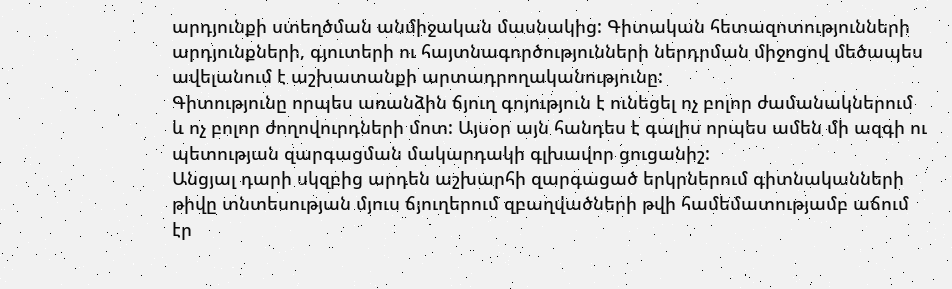արդյունքի ստեղծման անմիջական մասնակից: Գիտական հետազոտությունների արդյունքների, գյուտերի ու հայտնագործությունների ներդրման միջոցով մեծապես ավելանում է աշխատանքի արտադրողականությունը:
Գիտությունը որպես առանձին ճյուղ գոյություն է ունեցել ոչ բոլոր ժամանակներում և ոչ բոլոր ժողովուրդների մոտ: Այսօր այն հանդես է գալիս որպես ամեն մի ազգի ու պետության զարգացման մակարդակի գլխավոր ցուցանիշ:
Անցյալ դարի սկզբից արդեն աշխարհի զարգացած երկրներում գիտնականների թիվը տնտեսության մյուս ճյուղերում զբաղվածների թվի համեմատությամբ աճում էր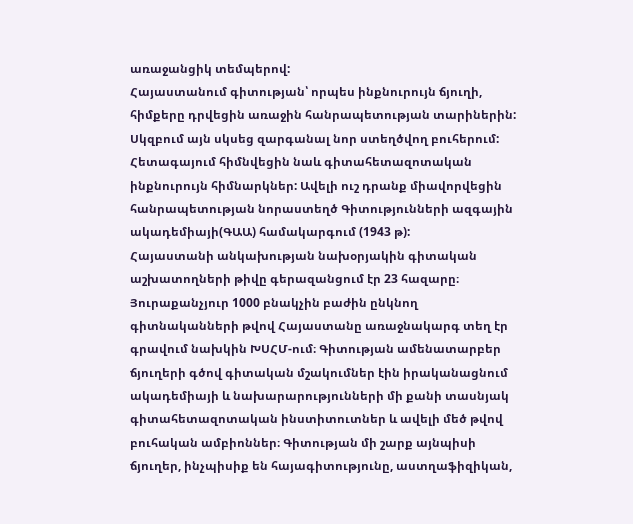առաջանցիկ տեմպերով:
Հայաստանում գիտության՝ որպես ինքնուրույն ճյուղի, հիմքերը դրվեցին առաջին հանրապետության տարիներին: Սկզբում այն սկսեց զարգանալ նոր ստեղծվող բուհերում: Հետագայում հիմնվեցին նաև գիտահետազոտական ինքնուրույն հիմնարկներ: Ավելի ուշ դրանք միավորվեցին հանրապետության նորաստեղծ Գիտությունների ազգային ակադեմիայի(ԳԱԱ) համակարգում (1943 թ):
Հայաստանի անկախության նախօրյակին գիտական աշխատողների թիվը գերազանցում էր 23 հազարը։ Յուրաքանչյուր 1000 բնակչին բաժին ընկնող գիտնականների թվով Հայաստանը առաջնակարգ տեղ էր գրավում նախկին ԽՍՀՄ-ում։ Գիտության ամենատարբեր ճյուղերի գծով գիտական մշակումներ էին իրականացնում ակադեմիայի և նախարարությունների մի քանի տասնյակ գիտահետազոտական ինստիտուտներ և ավելի մեծ թվով բուհական ամբիոններ։ Գիտության մի շարք այնպիսի ճյուղեր, ինչպիսիք են հայագիտությունը, աստղաֆիզիկան,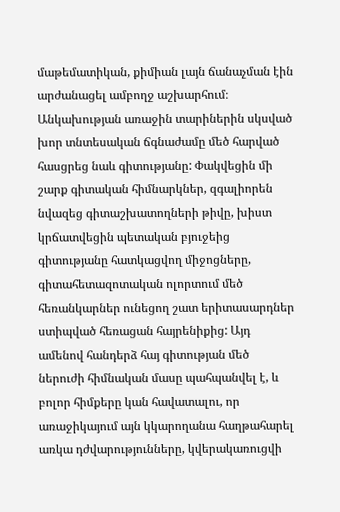մաթեմատիկան, քիմիան լայն ճանաչման էին արժանացել ամբողջ աշխարհում։
Անկախության առաջին տարիներին սկսված խոր տնտեսական ճգնաժամը մեծ հարված հասցրեց նաև գիտությանը: Փակվեցին մի շարք գիտական հիմնարկներ, զգալիորեն նվազեց գիտաշխատողների թիվը, խիստ կրճատվեցին պետական բյուջեից գիտությանը հատկացվող միջոցները, գիտահետազոտական ոլորտում մեծ հեռանկարներ ունեցող շատ երիտասարդներ ստիպված հեռացան հայրենիքից: Այդ ամենով հանդերձ հայ գիտության մեծ ներուժի հիմնական մասը պահպանվել է, և բոլոր հիմքերը կան հավատալու, որ առաջիկայում այն կկարողանա հաղթահարել առկա դժվարությունները, կվերակառուցվի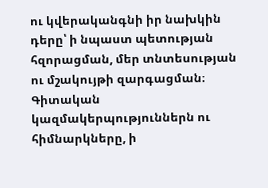ու կվերականգնի իր նախկին դերը՝ ի նպաստ պետության հզորացման, մեր տնտեսության ու մշակույթի զարգացման։
Գիտական կազմակերպություններն ու հիմնարկները, ի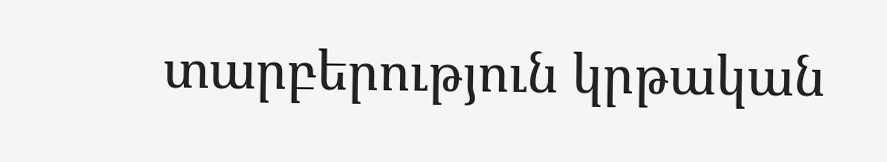տարբերություն կրթական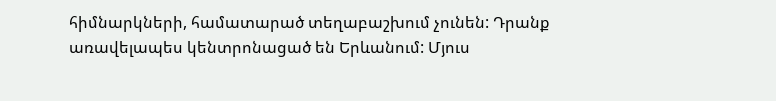հիմնարկների, համատարած տեղաբաշխում չունեն: Դրանք առավելապես կենտրոնացած են Երևանում: Մյուս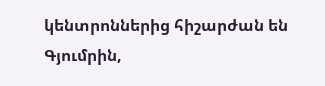կենտրոններից հիշարժան են Գյումրին,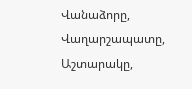Վանաձորը, Վաղարշապատը, Աշտարակը,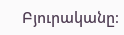Բյուրականը։